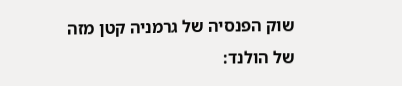שוק הפנסיה של גרמניה קטן מזה של הולנד: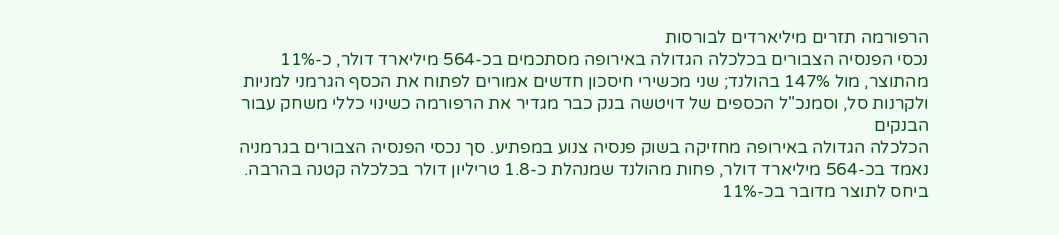הרפורמה תזרים מיליארדים לבורסות
נכסי הפנסיה הצבורים בכלכלה הגדולה באירופה מסתכמים בכ-564 מיליארד דולר, כ-11% מהתוצר, מול 147% בהולנד; שני מכשירי חיסכון חדשים אמורים לפתוח את הכסף הגרמני למניות ולקרנות סל, וסמנכ"ל הכספים של דויטשה בנק כבר מגדיר את הרפורמה כשינוי כללי משחק עבור הבנקים
הכלכלה הגדולה באירופה מחזיקה בשוק פנסיה צנוע במפתיע. סך נכסי הפנסיה הצבורים בגרמניה נאמד בכ-564 מיליארד דולר, פחות מהולנד שמנהלת כ-1.8 טריליון דולר בכלכלה קטנה בהרבה. ביחס לתוצר מדובר בכ-11%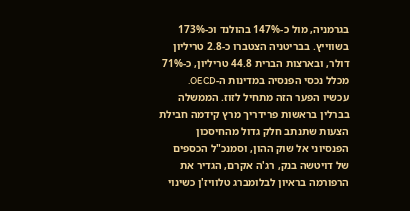בגרמניה, מול כ-147% בהולנד וכ-173% בשווייץ. בבריטניה הצטברו כ-2.8 טריליון דולר, ובארצות הברית 44.8 טריליון, כ-71% מכלל נכסי הפנסיה במדינות ה-OECD.
עכשיו הפער הזה מתחיל לזוז. הממשלה בברלין בראשות פרידריך מרץ קידמה חבילת הצעות שתנתב חלק גדול מהחיסכון הפנסיוני אל שוק ההון, וסמנכ"ל הכספים של דויטשה בנק, רג'ה אקרם, הגדיר את הרפורמה בראיון לבלומברג טלוויז'ן כשינוי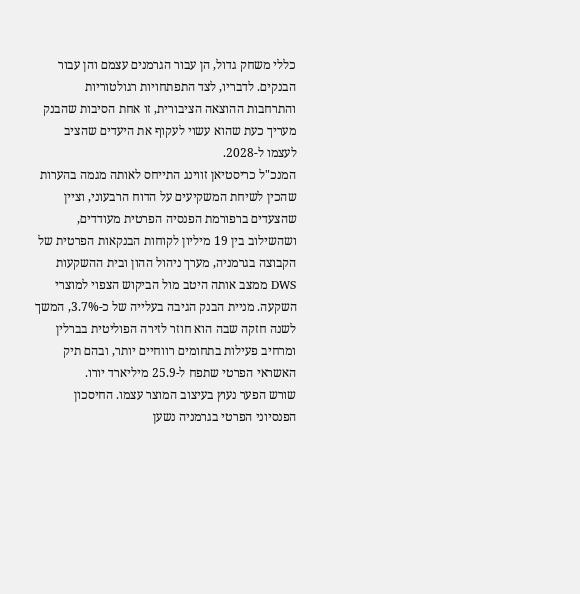כללי משחק גדול, הן עבור הגרמנים עצמם והן עבור הבנקים. לדבריו, לצד התפתחויות רגולטוריות והתרחבות ההוצאה הציבורית, זו אחת הסיבות שהבנק מעריך כעת שהוא עשוי לעקוף את היעדים שהציב לעצמו ל-2028.
המנכ"ל כריסטיאן זווינג התייחס לאותה מגמה בהערות שהכין לשיחת המשקיעים על הדוח הרבעוני, וציין שהצעדים ברפורמת הפנסיה הפרטית מעודדים, ושהשילוב בין 19 מיליון לקוחות הבנקאות הפרטית של הקבוצה בגרמניה, מערך ניהול ההון ובית ההשקעות DWS ממצב אותה היטב מול הביקוש הצפוי למוצרי השקעה. מניית הבנק הגיבה בעלייה של כ-3.7%, המשך לשנה חזקה שבה הוא חוזר לזירה הפוליטית בברלין ומרחיב פעילות בתחומים רווחיים יותר, ובהם תיק האשראי הפרטי שתפח ל-25.9 מיליארד יורו.
שורש הפער נעוץ בעיצוב המוצר עצמו. החיסכון הפנסיוני הפרטי בגרמניה נשען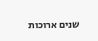שנים ארוכות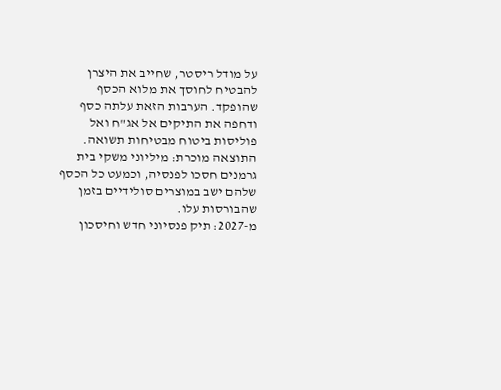על מודל ריסטר, שחייב את היצרן להבטיח לחוסך את מלוא הכסף שהופקד. הערבות הזאת עלתה כסף ודחפה את התיקים אל אג"ח ואל פוליסות ביטוח מבטיחות תשואה. התוצאה מוכרת: מיליוני משקי בית גרמנים חסכו לפנסיה, וכמעט כל הכסף שלהם ישב במוצרים סולידיים בזמן שהבורסות עלו.
מ-2027: תיק פנסיוני חדש וחיסכון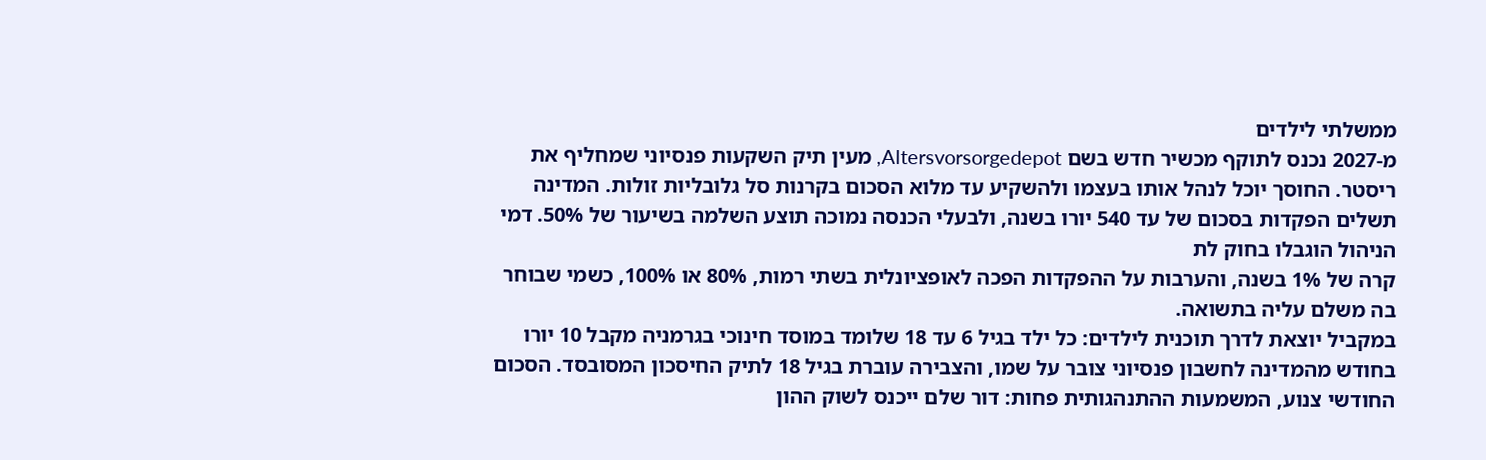ממשלתי לילדים
מ-2027 נכנס לתוקף מכשיר חדש בשם Altersvorsorgedepot, מעין תיק השקעות פנסיוני שמחליף את ריסטר. החוסך יוכל לנהל אותו בעצמו ולהשקיע עד מלוא הסכום בקרנות סל גלובליות זולות. המדינה תשלים הפקדות בסכום של עד 540 יורו בשנה, ולבעלי הכנסה נמוכה תוצע השלמה בשיעור של 50%. דמי הניהול הוגבלו בחוק לת
קרה של 1% בשנה, והערבות על ההפקדות הפכה לאופציונלית בשתי רמות, 80% או 100%, כשמי שבוחר בה משלם עליה בתשואה.
במקביל יוצאת לדרך תוכנית לילדים: כל ילד בגיל 6 עד 18 שלומד במוסד חינוכי בגרמניה מקבל 10 יורו בחודש מהמדינה לחשבון פנסיוני צובר על שמו, והצבירה עוברת בגיל 18 לתיק החיסכון המסובסד. הסכום החודשי צנוע, המשמעות ההתנהגותית פחות: דור שלם ייכנס לשוק ההון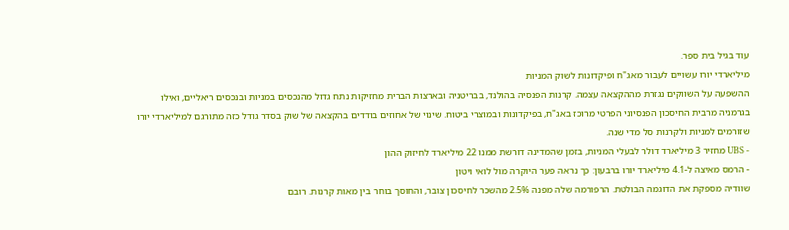עוד בגיל בית ספר.
מיליארדי יורו עשויים לעבור מאג"ח ופיקדונות לשוק המניות
ההשפעה על השווקים נגזרת מההקצאה עצמה. קרנות הפנסיה בהולנד, בבריטניה ובארצות הברית מחזיקות נתח גדול מהנכסים במניות ובנכסים ריאליים, ואילו בגרמניה מרבית החיסכון הפנסיוני הפרטי מרוכז באג"ח, בפיקדונות ובמוצרי ביטוח. שינוי של אחוזים בודדים בהקצאה של שוק בסדר גודל כזה מתורגם למיליארדי יורו שזורמים למניות ולקרנות סל מדי שנה.
- UBS מחזיר 3 מיליארד דולר לבעלי המניות, בזמן שהמדינה דורשת ממנו 22 מיליארד לחיזוק ההון
- הרמס מאיצה ל-4.1 מיליארד יורו ברבעון: כך נראה פער היוקרה מול לואי ויטון
שוודיה מספקת את הדוגמה הבולטת. הרפורמה שלה מפנה 2.5% מהשכר לחיסכון צובר, והחוסך בוחר בין מאות קרנות. רובם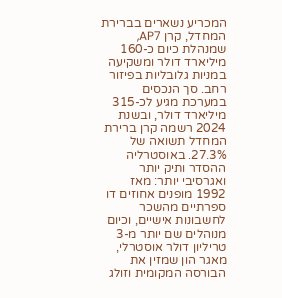המכריע נשארים בברירת המחדל, קרן AP7, שמנהלת כיום כ-160 מיליארד דולר ומשקיעה במניות גלובליות בפיזור רחב. סך הנכסים במערכת מגיע לכ-315 מיליארד דולר, ובשנת 2024 רשמה קרן ברירת המחדל תשואה של 27.3%. באוסטרליה ההסדר ותיק יותר ואגרסיבי יותר: מאז 1992 מופנים אחוזים דו ספרתיים מהשכר לחשבונות אישיים, וכיום מנוהלים שם יותר מ-3 טריליון דולר אוסטרלי, מאגר הון שמזין את הבורסה המקומית וזולג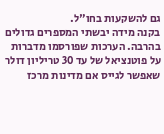גם להשקעות בחו"ל.
בקנה מידה יבשתי המספרים גדולים בהרבה. הערכות שפורסמו מדברות על פוטנציאל של עד 30 טריליון דולר שאפשר לגייס אם מדינות מרכז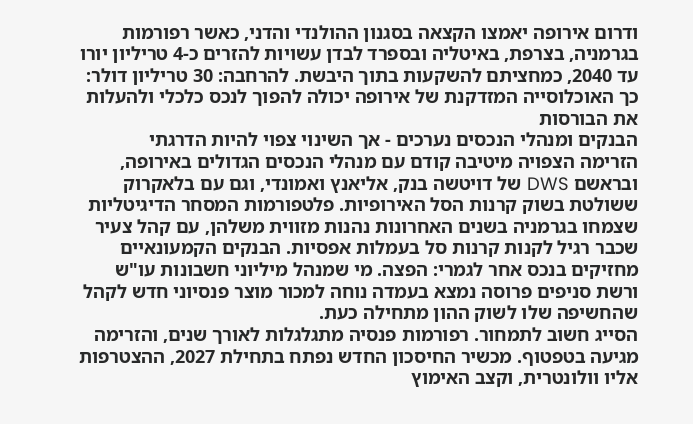ודרום אירופה יאמצו הקצאה בסגנון ההולנדי והדני, כאשר רפורמות בגרמניה, בצרפת, באיטליה ובספרד לבדן עשויות להזרים כ-4 טריליון יורו עד 2040, כמחציתם להשקעות בתוך היבשת. להרחבה: 30 טריליון דולר: כך האוכלוסייה המזדקנת של אירופה יכולה להפוך לנכס כלכלי ולהעלות את הבורסות
הבנקים ומנהלי הנכסים נערכים - אך השינוי צפוי להיות הדרגתי
הזרימה הצפויה מיטיבה קודם עם מנהלי הנכסים הגדולים באירופה, ובראשם DWS של דויטשה בנק, אליאנץ ואמונדי, וגם עם בלאקרוק ששולטת בשוק קרנות הסל האירופיות. פלטפורמות המסחר הדיגיטליות שצמחו בגרמניה בשנים האחרונות נהנות מזווית משלהן, עם קהל צעיר שכבר רגיל לקנות קרנות סל בעמלות אפסיות. הבנקים הקמעונאיים מחזיקים בנכס אחר לגמרי: הפצה. מי שמנהל מיליוני חשבונות עו"ש ורשת סניפים פרוסה נמצא בעמדה נוחה למכור מוצר פנסיוני חדש לקהל שהחשיפה שלו לשוק ההון מתחילה כעת.
הסייג חשוב לתמחור. רפורמות פנסיה מתגלגלות לאורך שנים, והזרימה מגיעה בטפטוף. מכשיר החיסכון החדש נפתח בתחילת 2027, ההצטרפות אליו וולונטרית, וקצב האימוץ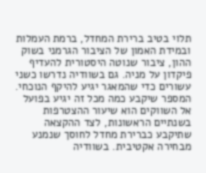תלוי בטיב ברירת המחדל, ברמת העמלות ובמידת האמון של הציבור הגרמני בשוק ההון, ציבור שנוטה היסטורית להעדיף פיקדון על מניה. גם בשוודיה נדרשו כשני עשורים כדי שהמאגר יגיע להיקף הנוכחי.
המספר שיקבע כמה מכל זה יגיע בפועל אל השווקים הוא שיעור ההצטרפות בשנתיים הראשונות, לצד ההקצאה שתיקבע כברירת מחדל לחוסך שנמנע מבחירה אקטיבית. בשוודיה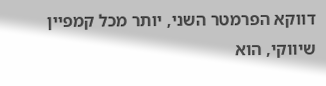דווקא הפרמטר השני, יותר מכל קמפיין שיווקי, הוא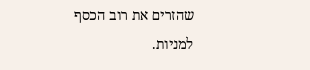שהזרים את רוב הכסף למניות.